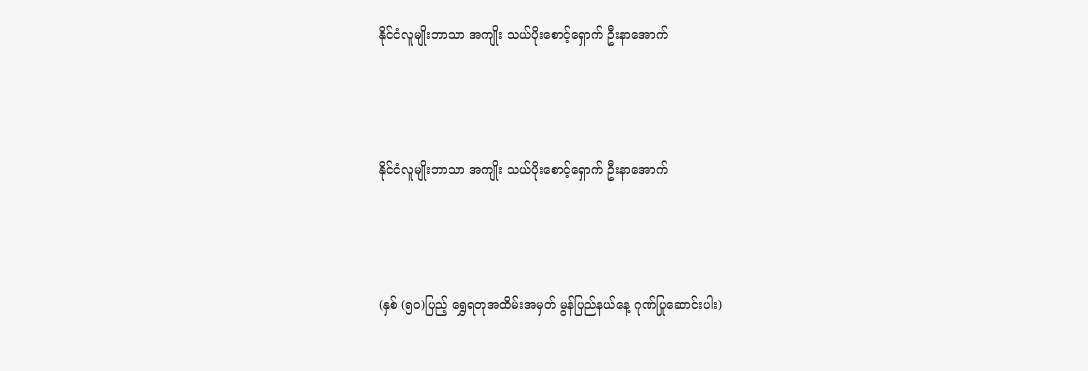နိုင်ငံလူမျိုးဘာသာ အကျိုး သယ်ပိုးစောင့်ရှောက် ဦးနာအောက်



နိုင်ငံလူမျိုးဘာသာ အကျိုး သယ်ပိုးစောင့်ရှောက် ဦးနာအောက်



(နှစ် (၅၀)ပြည့် ရွှေရတုအထိမ်းအမှတ် မွန်ပြည်နယ်နေ့ ဂုဏ်ပြုဆောင်းပါး)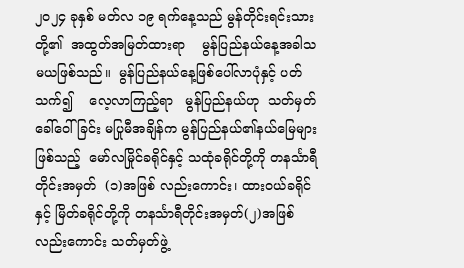၂၀၂၄ ခုနှစ် မတ်လ ၁၉ ရက်နေ့သည် မွန်တိုင်းရင်းသားတို့၏  အထွတ်အမြတ်ထားရာ    မွန်ပြည်နယ်နေ့အခါသမယဖြစ်သည်။  မွန်ပြည်နယ်နေ့ဖြစ်ပေါ်လာပုံနှင့် ပတ်သက်၍    လေ့လာကြည့်ရာ   မွန်ပြည်နယ်ဟု  သတ်မှတ်ခေါ်ဝေါ်ခြင်း မပြုမီအချိန်က မွန်ပြည်နယ်၏နယ်မြေများ ဖြစ်သည့်  မော်လမြိုင်ခရိုင်နှင့် သထုံခရိုင်တို့ကို တနင်္သာရီတိုင်းအမှတ်  (၁)အဖြစ် လည်းကောင်း၊ ထားဝယ်ခရိုင်နှင့် မြိတ်ခရိုင်တို့ကို တနင်္သာရီတိုင်းအမှတ်(၂)အဖြစ် လည်းကောင်း သတ်မှတ်ဖွဲ့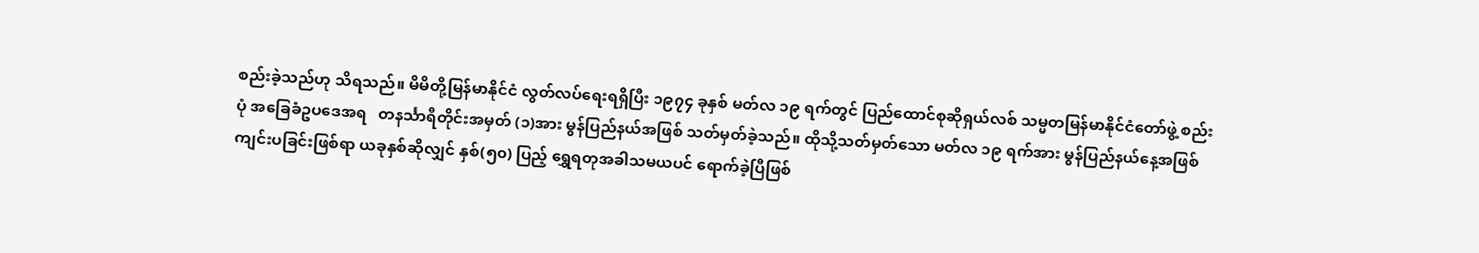စည်းခဲ့သည်ဟု သိရသည်။ မိမိတို့မြန်မာနိုင်ငံ လွတ်လပ်ရေးရရှိပြီး ၁၉၇၄ ခုနှစ် မတ်လ ၁၉ ရက်တွင် ပြည်ထောင်စုဆိုရှယ်လစ် သမ္မတမြန်မာနိုင်ငံတော်ဖွဲ့ စည်းပုံ အခြေခံဥပဒေအရ   တနင်္သာရီတိုင်းအမှတ် (၁)အား မွန်ပြည်နယ်အဖြစ် သတ်မှတ်ခဲ့သည်။ ထိုသို့သတ်မှတ်သော မတ်လ ၁၉ ရက်အား မွန်ပြည်နယ်နေ့အဖြစ် ကျင်းပခြင်းဖြစ်ရာ ယခုနှစ်ဆိုလျှင် နှစ်(၅၀) ပြည့် ရွှေရတုအခါသမယပင် ရောက်ခဲ့ပြီဖြစ်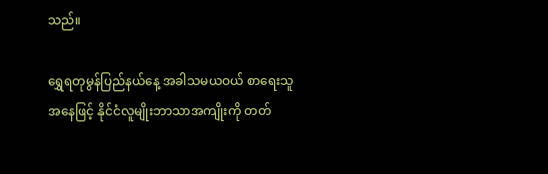သည်။

ရွှေရတုမွန်ပြည်နယ်နေ့ အခါသမယဝယ် စာရေးသူအနေဖြင့် နိုင်ငံလူမျိုးဘာသာအကျိုးကို တတ်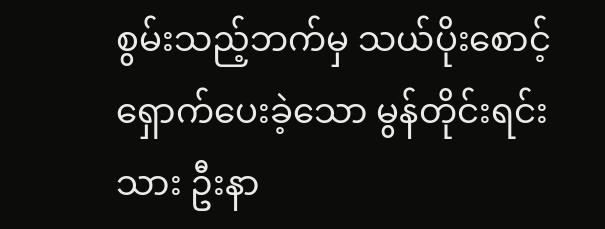စွမ်းသည့်ဘက်မှ သယ်ပိုးစောင့်ရှောက်ပေးခဲ့သော မွန်တိုင်းရင်းသား ဦးနာ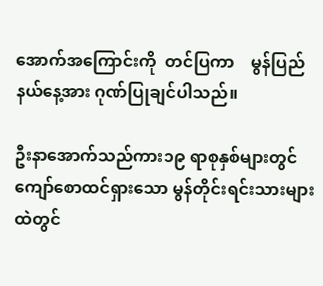အောက်အကြောင်းကို  တင်ပြကာ    မွန်ပြည်နယ်နေ့အား ဂုဏ်ပြုချင်ပါသည်။

ဦးနာအောက်သည်ကား၁၉ ရာစုနှစ်များတွင် ကျော်စောထင်ရှားသော မွန်တိုင်းရင်းသားများထဲတွင်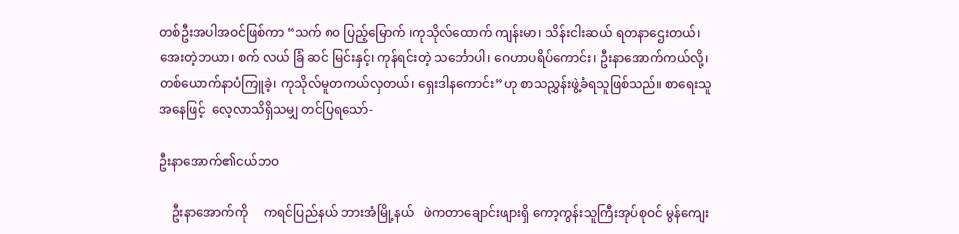တစ်ဦးအပါအဝင်ဖြစ်ကာ “သက် ၈၀ ပြည့်မြောက် ၊ကုသိုလ်ထောက် ကျန်းမာ၊ သိန်းငါးဆယ် ရတနာဌေးတယ်၊ အေးတဲ့ဘယာ၊ စက် လယ် ခြံ ဆင် မြင်းနှင့်၊ ကုန်ရင်းတဲ့ သင်္ဘောပါ၊ ဂေဟာပရိပ်ကောင်း၊ ဦးနာအောက်ကယ်လို့၊  တစ်ယောက်နာပံကြူခဲ့၊ ကုသိုလ်မူတကယ်လှတယ်၊ ရှေးဒါနကောင်း”ဟု စာသညွှန်းဖွဲ့ခံရသူဖြစ်သည်။ စာရေးသူအနေဖြင့်  လေ့လာသိရှိသမျှ တင်ပြရသော်-

ဦးနာအောက်၏ငယ်ဘဝ

    ဦးနာအောက်ကို     ကရင်ပြည်နယ် ဘားအံမြို့နယ်   ဖဲကတာချောင်းဖျားရှိ ကော့ကွန်းသူကြီးအုပ်စုဝင် မွန်ကျေး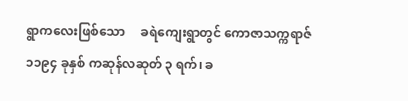ရွာကလေးဖြစ်သော     ခရဲကျေးရွာတွင် ကောဇာသက္ကရာဇ် ၁၁၉၄ ခုနှစ် ကဆုန်လဆုတ် ၃ ရက်၊ ခ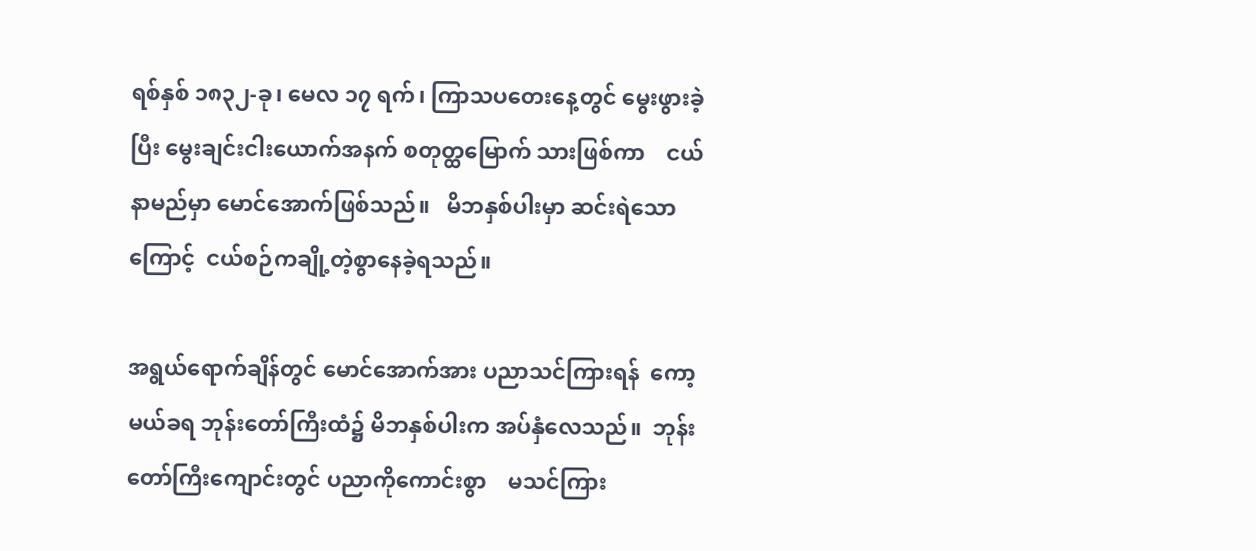ရစ်နှစ် ၁၈၃၂-ခု၊ မေလ ၁၇ ရက်၊ ကြာသပတေးနေ့တွင် မွေးဖွားခဲ့ပြီး မွေးချင်းငါးယောက်အနက် စတုတ္ထမြောက် သားဖြစ်ကာ    ငယ်နာမည်မှာ မောင်အောက်ဖြစ်သည်။   မိဘနှစ်ပါးမှာ ဆင်းရဲသောကြောင့်  ငယ်စဉ်ကချို့တဲ့စွာနေခဲ့ရသည်။

အရွယ်ရောက်ချိန်တွင် မောင်အောက်အား ပညာသင်ကြားရန်  ကော့မယ်ခရ ဘုန်းတော်ကြီးထံ၌ မိဘနှစ်ပါးက အပ်နှံလေသည်။  ဘုန်းတော်ကြီးကျောင်းတွင် ပညာကိုကောင်းစွာ    မသင်ကြား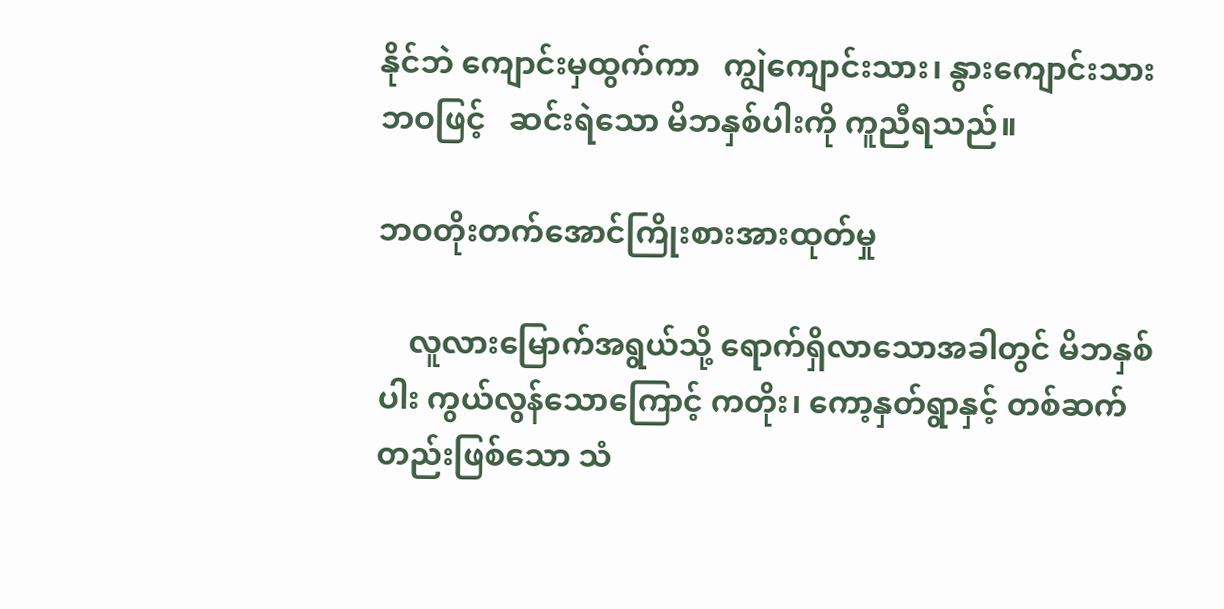နိုင်ဘဲ ကျောင်းမှထွက်ကာ   ကျွဲကျောင်းသား၊ နွားကျောင်းသားဘဝဖြင့်   ဆင်းရဲသော မိဘနှစ်ပါးကို ကူညီရသည်။

ဘဝတိုးတက်အောင်ကြိုးစားအားထုတ်မှု

    လူလားမြောက်အရွယ်သို့ ရောက်ရှိလာသောအခါတွင် မိဘနှစ်ပါး ကွယ်လွန်သောကြောင့် ကတိုး၊ ကော့နှတ်ရွာနှင့် တစ်ဆက်တည်းဖြစ်သော သံ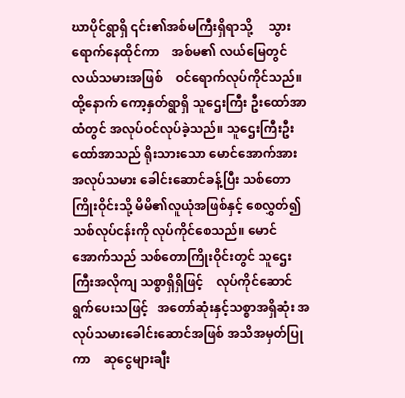ဃာပိုင်ရွာရှိ ၎င်း၏အစ်မကြီးရှိရာသို့     သွားရောက်နေထိုင်ကာ    အစ်မ၏ လယ်မြေတွင် လယ်သမားအဖြစ်    ဝင်ရောက်လုပ်ကိုင်သည်။ ထို့နောက် ကော့နှတ်ရွာရှိ သူဌေးကြီး ဦးထော်အာထံတွင် အလုပ်ဝင်လုပ်ခဲ့သည်။ သူဌေးကြီးဦးထော်အာသည် ရိုးသားသော မောင်အောက်အား    အလုပ်သမား ခေါင်းဆောင်ခန့်ပြီး သစ်တောကြိုးဝိုင်းသို့ မိမိ၏လူယုံအဖြစ်နှင့် စေလွှတ်၍ သစ်လုပ်ငန်းကို လုပ်ကိုင်စေသည်။ မောင်အောက်သည် သစ်တောကြိုးဝိုင်းတွင် သူဌေးကြီးအလိုကျ သစ္စာရှိရှိဖြင့်    လုပ်ကိုင်ဆောင်ရွက်ပေးသဖြင့်   အတော်ဆုံးနှင့်သစ္စာအရှိဆုံး အလုပ်သမားခေါင်းဆောင်အဖြစ် အသိအမှတ်ပြုကာ    ဆုငွေများချီး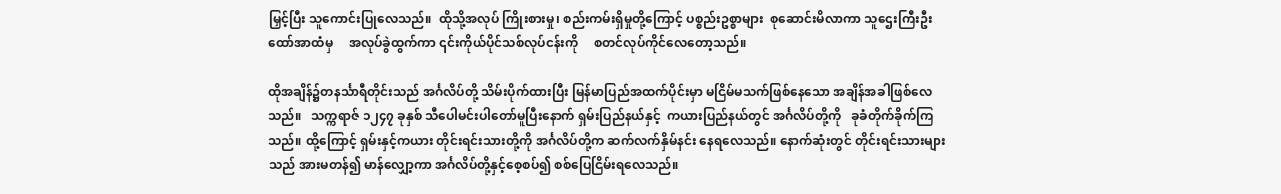မြှင့်ပြီး သူကောင်းပြုလေသည်။  ထိုသို့အလုပ် ကြိုးစားမှု၊ စည်းကမ်းရှိမှုတို့ကြောင့် ပစ္စည်းဥစ္စာများ  စုဆောင်းမိလာကာ သူဌေးကြီးဦးထော်အာထံမှ     အလုပ်ခွဲထွက်ကာ ၎င်းကိုယ်ပိုင်သစ်လုပ်ငန်းကို     စတင်လုပ်ကိုင်လေတော့သည်။

ထိုအချိန်၌တနင်္သာရီတိုင်းသည် အင်္ဂလိပ်တို့ သိမ်းပိုက်ထားပြီး မြန်မာပြည်အထက်ပိုင်းမှာ မငြိမ်မသက်ဖြစ်နေသော အချိန်အခါဖြစ်လေသည်။   သက္ကရာဇ် ၁၂၄၇ ခုနှစ် သီပေါမင်းပါတော်မူပြီးနောက် ရှမ်းပြည်နယ်နှင့်  ကယားပြည်နယ်တွင် အင်္ဂလိပ်တို့ကို   ခုခံတိုက်ခိုက်ကြသည်။ ထို့ကြောင့် ရှမ်းနှင့်ကယား တိုင်းရင်းသားတို့ကို အင်္ဂလိပ်တို့က ဆက်လက်နှိမ်နင်း နေရလေသည်။ နောက်ဆုံးတွင် တိုင်းရင်းသားများသည် အားမတန်၍ မာန်လျှော့ကာ အင်္ဂလိပ်တို့နှင့်စေ့စပ်၍ စစ်ပြေငြိမ်းရလေသည်။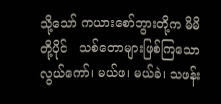သို့သော် ကယားစော်ဘွားတို့က မိမိတို့ပိုင်   သစ်တောများဖြစ်ကြသော လွယ်ကော်၊ မယ်ဖ၊ မယ်ခဲ၊ သဖန်း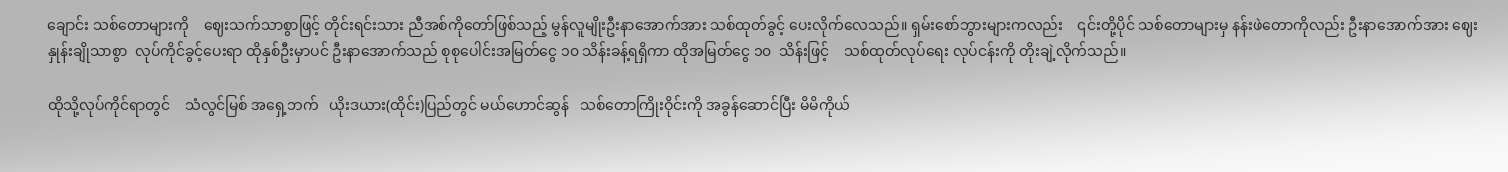ချောင်း သစ်တောများကို    ဈေးသက်သာစွာဖြင့် တိုင်းရင်းသား ညီအစ်ကိုတော်ဖြစ်သည့် မွန်လူမျိုးဦးနာအောက်အား သစ်ထုတ်ခွင့် ပေးလိုက်လေသည်။ ရှမ်းစော်ဘွားများကလည်း    ၎င်းတို့ပိုင် သစ်တောများမှ နန်းဖဲတောကိုလည်း ဦးနာအောက်အား ဈေးနှုန်းချိုသာစွာ  လုပ်ကိုင်ခွင့်ပေးရာ ထိုနှစ်ဦးမှာပင် ဦးနာအောက်သည် စုစုပေါင်းအမြတ်ငွေ ၁၀ သိန်းခန့်ရရှိကာ ထိုအမြတ်ငွေ ၁၀  သိန်းဖြင့်    သစ်ထုတ်လုပ်ရေး လုပ်ငန်းကို တိုးချဲ့လိုက်သည်။

ထိုသို့လုပ်ကိုင်ရာတွင်    သံလွင်မြစ် အရှေ့ဘက်   ယိုးဒယား(ထိုင်း)ပြည်တွင် မယ်ဟောင်ဆွန်   သစ်တောကြိုးဝိုင်းကို အခွန်ဆောင်ပြီး မိမိကိုယ်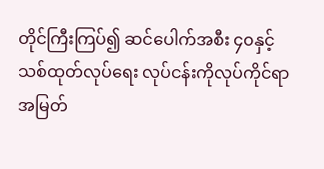တိုင်ကြီးကြပ်၍ ဆင်ပေါက်အစီး ၄၀နှင့် သစ်ထုတ်လုပ်ရေး လုပ်ငန်းကိုလုပ်ကိုင်ရာ   အမြတ်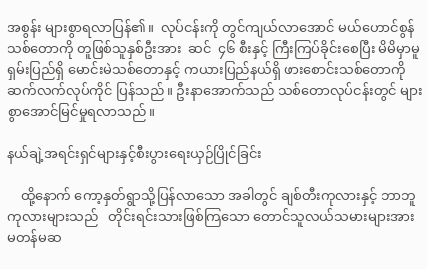အစွန်း များစွာရလာပြန်၏။  လုပ်ငန်းကို တွင်ကျယ်လာအောင် မယ်ဟောင်စွန် သစ်တောကို တူဖြစ်သူနှစ်ဦးအား  ဆင်  ၄၆ စီးနှင့် ကြီးကြပ်ခိုင်းစေပြီး မိမိမှာမူ ရှမ်းပြည်ရှိ မောင်းမဲသစ်တောနှင့် ကယားပြည်နယ်ရှိ ဖားစောင်းသစ်တောကို ဆက်လက်လုပ်ကိုင် ပြန်သည်။ ဦးနာအောက်သည် သစ်တောလုပ်ငန်းတွင် များစွာအောင်မြင်မှုရလာသည်။

နယ်ချဲ့အရင်းရှင်များနှင့်စီးပွားရေးယှဉ်ပြိုင်ခြင်း

    ထို့နောက် ကော့နှတ်ရွာသို့ပြန်လာသော အခါတွင် ချစ်တီးကုလားနှင့် ဘာဘူကုလားများသည်   တိုင်းရင်းသားဖြစ်ကြသော တောင်သူလယ်သမားများအား မတန်မဆ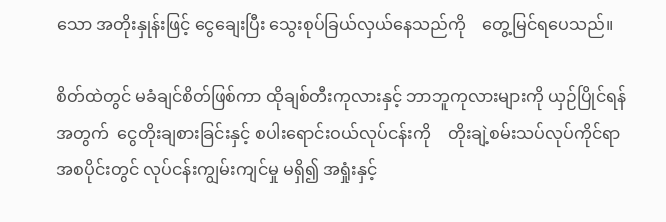သော အတိုးနှုန်းဖြင့် ငွေချေးပြီး သွေးစုပ်ခြယ်လှယ်နေသည်ကို    တွေ့မြင်ရပေသည်။

စိတ်ထဲတွင် မခံချင်စိတ်ဖြစ်ကာ ထိုချစ်တီးကုလားနှင့် ဘာဘူကုလားများကို ယှဉ်ပြိုင်ရန်အတွက်  ငွေတိုးချစားခြင်းနှင့် စပါးရောင်းဝယ်လုပ်ငန်းကို    တိုးချဲ့စမ်းသပ်လုပ်ကိုင်ရာ    အစပိုင်းတွင် လုပ်ငန်းကျွမ်းကျင်မှု မရှိ၍ အရှုံးနှင့်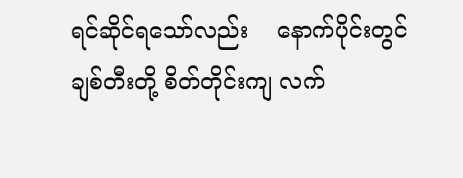ရင်ဆိုင်ရသော်လည်း    နောက်ပိုင်းတွင် ချစ်တီးတို့ စိတ်တိုင်းကျ လက်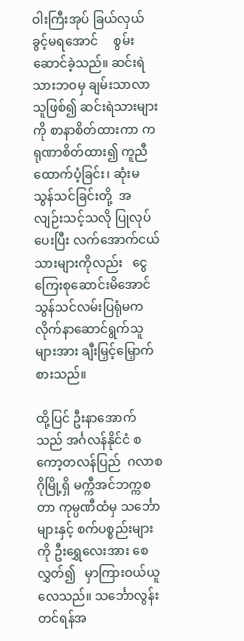ဝါးကြီးအုပ် ခြယ်လှယ်ခွင့်မရအောင်     စွမ်းဆောင်ခဲ့သည်။ ဆင်းရဲသားဘဝမှ ချမ်းသာလာသူဖြစ်၍ ဆင်းရဲသားများကို စာနာစိတ်ထားကာ ကရုဏာစိတ်ထား၍ ကူညီထောက်ပံ့ခြင်း၊ ဆုံးမသွန်သင်ခြင်းတို့  အလျဉ်းသင့်သလို ပြုလုပ်ပေးပြီး လက်အောက်ငယ်သားများကိုလည်း   ငွေကြေးစုဆောင်းမိအောင် သွန်သင်လမ်းပြရုံမက လိုက်နာဆောင်ရွက်သူများအား ချီးမြှင့်မြှောက်စားသည်။

ထို့ပြင် ဦးနာအောက်သည် အင်္ဂလန်နိုင်ငံ စကော့တလန်ပြည်  ဂလာစဂိုမြို့ရှိ မက္ကီအင်ဘက္ကစတာ ကုမ္ပဏီထံမှ သင်္ဘောများနှင့် စက်ပစ္စည်းများကို ဦးရွှေလေးအား စေလွှတ်၍   မှာကြားဝယ်ယူလေသည်။ သင်္ဘောလွန်းတင်ရန်အ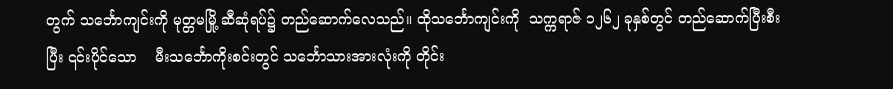တွက် သင်္ဘောကျင်းကို မုတ္တမမြို့ ဆီဆုံရပ်၌ တည်ဆောက်လေသည်။ ထိုသင်္ဘောကျင်းကို  သက္ကရာဇ် ၁၂၆၂ ခုနှစ်တွင် တည်ဆောက်ပြီးစီးပြီး ၎င်းပိုင်သော    မီးသင်္ဘောကိုးစင်းတွင် သင်္ဘောသားအားလုံးကို တိုင်း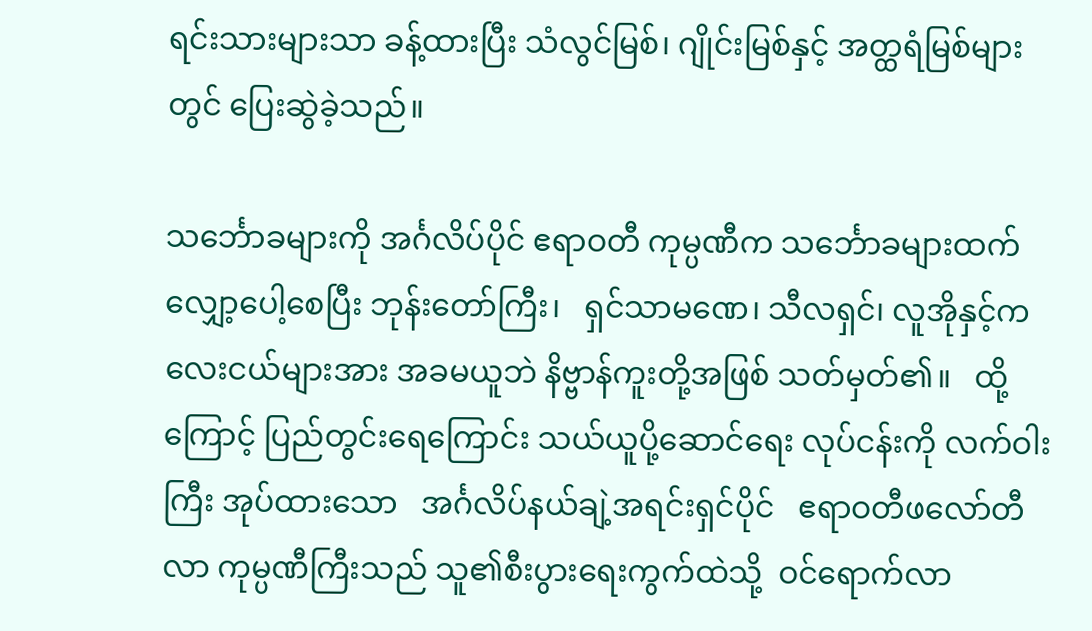ရင်းသားများသာ ခန့်ထားပြီး သံလွင်မြစ်၊ ဂျိုင်းမြစ်နှင့် အတ္ထရံမြစ်များတွင် ပြေးဆွဲခဲ့သည်။

သင်္ဘောခများကို အင်္ဂလိပ်ပိုင် ဧရာဝတီ ကုမ္ပဏီက သင်္ဘောခများထက် လျှော့ပေါ့စေပြီး ဘုန်းတော်ကြီး၊   ရှင်သာမဏေ၊ သီလရှင်၊ လူအိုနှင့်ကလေးငယ်များအား အခမယူဘဲ နိဗ္ဗာန်ကူးတို့အဖြစ် သတ်မှတ်၏။   ထို့ကြောင့် ပြည်တွင်းရေကြောင်း သယ်ယူပို့ဆောင်ရေး လုပ်ငန်းကို လက်ဝါးကြီး အုပ်ထားသော   အင်္ဂလိပ်နယ်ချဲ့အရင်းရှင်ပိုင်   ဧရာဝတီဖလော်တီလာ ကုမ္ပဏီကြီးသည် သူ၏စီးပွားရေးကွက်ထဲသို့  ဝင်ရောက်လာ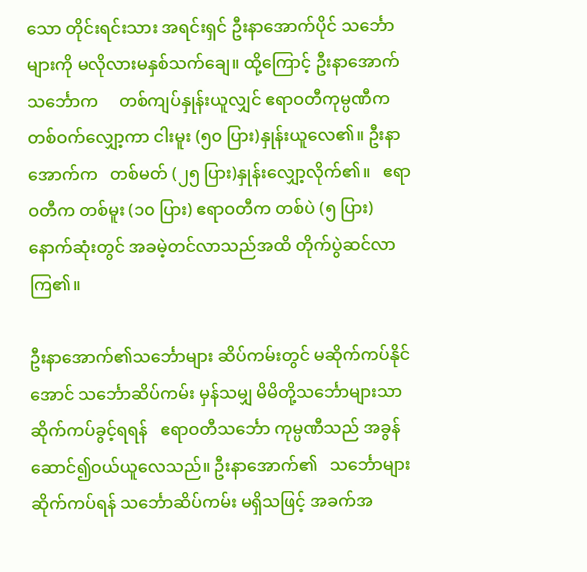သော တိုင်းရင်းသား အရင်းရှင် ဦးနာအောက်ပိုင် သင်္ဘောများကို မလိုလားမနှစ်သက်ချေ။ ထို့ကြောင့် ဦးနာအောက်သင်္ဘောက     တစ်ကျပ်နှုန်းယူလျှင် ဧရာဝတီကုမ္ပဏီက တစ်ဝက်လျှော့ကာ ငါးမူး (၅၀ ပြား)နှုန်းယူလေ၏။ ဦးနာအောက်က   တစ်မတ် (၂၅ ပြား)နှုန်းလျှော့လိုက်၏။   ဧရာဝတီက တစ်မူး (၁၀ ပြား) ဧရာဝတီက တစ်ပဲ (၅ ပြား) နောက်ဆုံးတွင် အခမဲ့တင်လာသည်အထိ တိုက်ပွဲဆင်လာကြ၏။

ဦးနာအောက်၏သင်္ဘောများ ဆိပ်ကမ်းတွင် မဆိုက်ကပ်နိုင်အောင် သင်္ဘောဆိပ်ကမ်း မှန်သမျှ မိမိတို့သင်္ဘောများသာ ဆိုက်ကပ်ခွင့်ရရန်   ဧရာဝတီသင်္ဘော ကုမ္ပဏီသည် အခွန်ဆောင်၍ဝယ်ယူလေသည်။ ဦးနာအောက်၏   သင်္ဘောများ ဆိုက်ကပ်ရန် သင်္ဘောဆိပ်ကမ်း မရှိသဖြင့် အခက်အ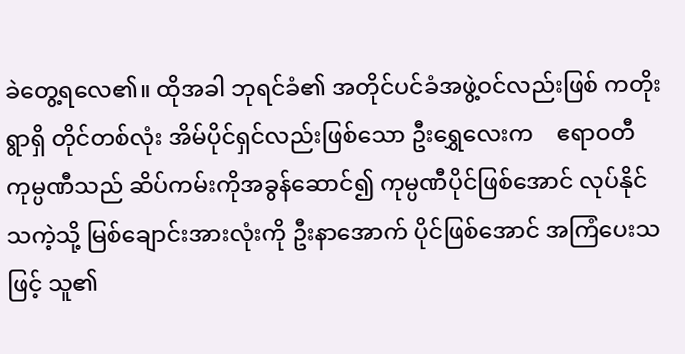ခဲတွေ့ရလေ၏။ ထိုအခါ ဘုရင်ခံ၏ အတိုင်ပင်ခံအဖွဲ့ဝင်လည်းဖြစ် ကတိုးရွာရှိ တိုင်တစ်လုံး အိမ်ပိုင်ရှင်လည်းဖြစ်သော ဦးရွှေလေးက    ဧရာဝတီကုမ္ပဏီသည် ဆိပ်ကမ်းကိုအခွန်ဆောင်၍ ကုမ္ပဏီပိုင်ဖြစ်အောင် လုပ်နိုင်သကဲ့သို့ မြစ်ချောင်းအားလုံးကို ဦးနာအောက် ပိုင်ဖြစ်အောင် အကြံပေးသဖြင့် သူ၏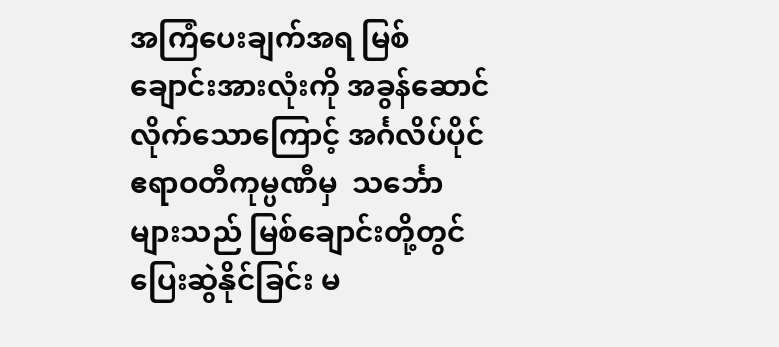အကြံပေးချက်အရ မြစ်ချောင်းအားလုံးကို အခွန်ဆောင်လိုက်သောကြောင့် အင်္ဂလိပ်ပိုင် ဧရာဝတီကုမ္ပဏီမှ  သင်္ဘောများသည် မြစ်ချောင်းတို့တွင် ပြေးဆွဲနိုင်ခြင်း မ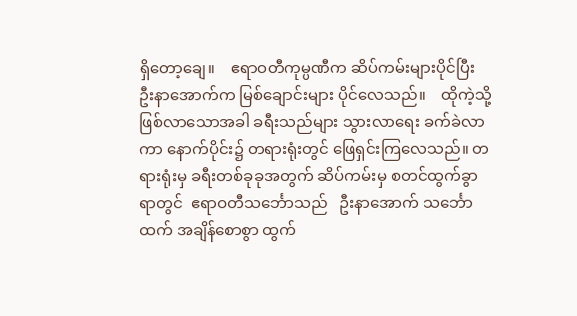ရှိတော့ချေ။    ဧရာဝတီကုမ္ပဏီက ဆိပ်ကမ်းများပိုင်ပြီး   ဦးနာအောက်က မြစ်ချောင်းများ ပိုင်လေသည်။    ထိုကဲ့သို့ ဖြစ်လာသောအခါ ခရီးသည်များ သွားလာရေး ခက်ခဲလာကာ နောက်ပိုင်း၌ တရားရုံးတွင် ဖြေရှင်းကြလေသည်။ တရားရုံးမှ ခရီးတစ်ခုခုအတွက် ဆိပ်ကမ်းမှ စတင်ထွက်ခွာရာတွင်  ဧရာဝတီသင်္ဘောသည်   ဦးနာအောက် သင်္ဘောထက် အချိန်စောစွာ ထွက်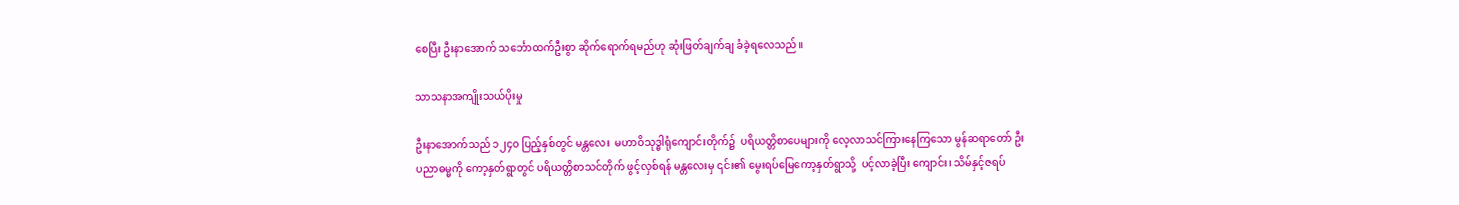စေပြီး ဦးနာအောက် သင်္ဘောထက်ဦးစွာ ဆိုက်ရောက်ရမည်ဟု ဆုံးဖြတ်ချက်ချ ခံခဲ့ရလေသည်။

သာသနာအကျိုးသယ်ပိုးမှု

ဦးနာအောက်သည် ၁၂၄၀ ပြည့်နှစ်တွင် မန္တလေး  မဟာဝိသုဒ္ဓါရုံကျောင်းတိုက်၌  ပရိယတ္တိစာပေများကို လေ့လာသင်ကြားနေကြသော မွန်ဆရာတော် ဦးပညာဓမ္မကို ကော့နှတ်ရွာတွင် ပရိယတ္တိစာသင်တိုက် ဖွင့်လှစ်ရန် မန္တလေးမှ ၎င်း၏ မွေးရပ်မြေကော့နှတ်ရွာသို့  ပင့်လာခဲ့ပြီး ကျောင်း၊ သိမ်နှင့်ဇရပ်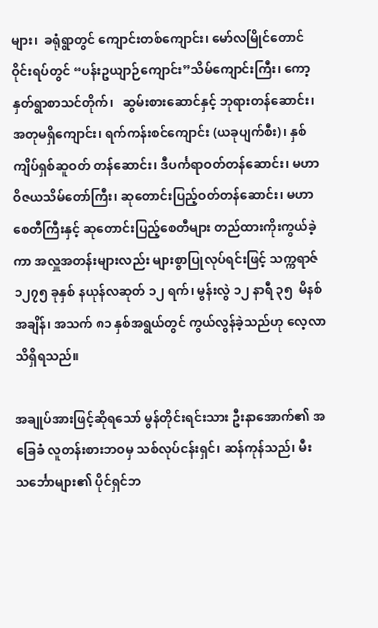များ၊  ခရုံရွာတွင် ကျောင်းတစ်ကျောင်း၊ မော်လမြိုင်တောင်ဝိုင်းရပ်တွင် “ပန်းဥယျာဉ်ကျောင်း”သိမ်ကျောင်းကြီး၊ ကော့နှတ်ရွာစာသင်တိုက်၊   ဆွမ်းစားဆောင်နှင့် ဘုရားတန်ဆောင်း၊ အတုမရှိကျောင်း၊ ရက်ကန်းစင်ကျောင်း (ယခုပျက်စီး)၊ နှစ်ကျိပ်ရှစ်ဆူဝတ် တန်ဆောင်း၊ ဒီပင်္ကရာဝတ်တန်ဆောင်း၊ မဟာဝိဇယသိမ်တော်ကြီး၊ ဆုတောင်းပြည့်ဝတ်တန်ဆောင်း၊ မဟာစေတီကြီးနှင့် ဆုတောင်းပြည့်စေတီများ တည်ထားကိုးကွယ်ခဲ့ကာ အလှူအတန်းများလည်း များစွာပြုလုပ်ရင်းဖြင့် သက္ကရာဇ် ၁၂၇၅ ခုနှစ် နယုန်လဆုတ် ၁၂ ရက်၊ မွန်းလွဲ ၁၂ နာရီ ၃၅  မိနစ်အချိန်၊ အသက် ၈၁ နှစ်အရွယ်တွင် ကွယ်လွန်ခဲ့သည်ဟု လေ့လာသိရှိရသည်။

အချုပ်အားဖြင့်ဆိုရသော် မွန်တိုင်းရင်းသား ဦးနာအောက်၏ အခြေခံ လူတန်းစားဘဝမှ သစ်လုပ်ငန်းရှင်၊ ဆန်ကုန်သည်၊ မီးသင်္ဘောများ၏ ပိုင်ရှင်ဘ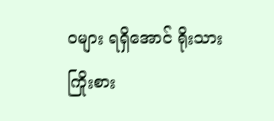ဝများ ရရှိအောင် ရိုးသားကြိုးစား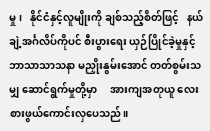မှု၊   နိုင်ငံနှင့်လူမျိုးကို ချစ်သည့်စိတ်ဖြင့်   နယ်ချဲ့အင်္ဂလိပ်ကိုပင် စီးပွားရေး ယှဉ်ပြိုင်ခဲ့မှုနှင့် ဘာသာသာသနာ မညှိုးနွမ်းအောင် တတ်စွမ်းသမျှ ဆောင်ရွက်မှုတို့မှာ     အားကျအတုယူ လေးစားဖွယ်ကောင်းလှပေသည်။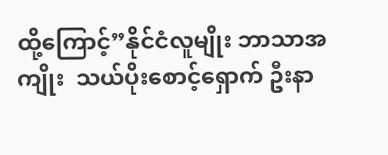ထို့ကြောင့်”နိုင်ငံလူမျိုး ဘာသာအကျိုး  သယ်ပိုးစောင့်ရှောက် ဦးနာ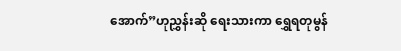အောက်”ဟုညွှန်းဆို ရေးသားကာ ရွှေရတုမွန်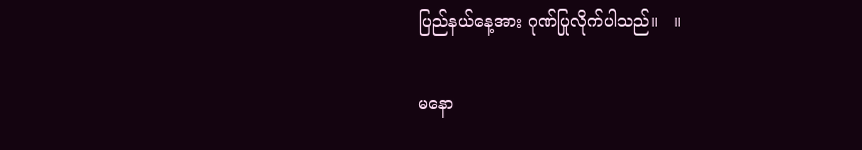ပြည်နယ်နေ့အား ဂုဏ်ပြုလိုက်ပါသည်။   ။

မနော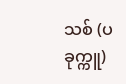သစ် (ပခုက္ကူ)